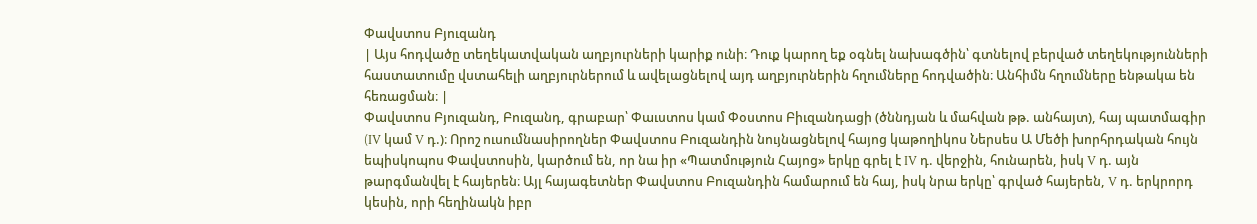Փավստոս Բյուզանդ
| Այս հոդվածը տեղեկատվական աղբյուրների կարիք ունի։ Դուք կարող եք օգնել նախագծին՝ գտնելով բերված տեղեկությունների հաստատումը վստահելի աղբյուրներում և ավելացնելով այդ աղբյուրներին հղումները հոդվածին։ Անհիմն հղումները ենթակա են հեռացման։ |
Փավստոս Բյուզանդ, Բուզանդ, գրաբար՝ Փաւստոս կամ Փօստոս Բիւզանդացի (ծննդյան և մահվան թթ. անհայտ), հայ պատմագիր (IV կամ V դ.)։ Որոշ ուսումնասիրողներ Փավստոս Բուզանդին նույնացնելով հայոց կաթողիկոս Ներսես Ա Մեծի խորհրդական հույն եպիսկոպոս Փավստոսին, կարծում են, որ նա իր «Պատմություն Հայոց» երկը գրել է IV դ. վերջին, հունարեն, իսկ V դ. այն թարգմանվել է հայերեն։ Այլ հայագետներ Փավստոս Բուզանդին համարում են հայ, իսկ նրա երկը՝ գրված հայերեն, V դ. երկրորդ կեսին, որի հեղինակն իբր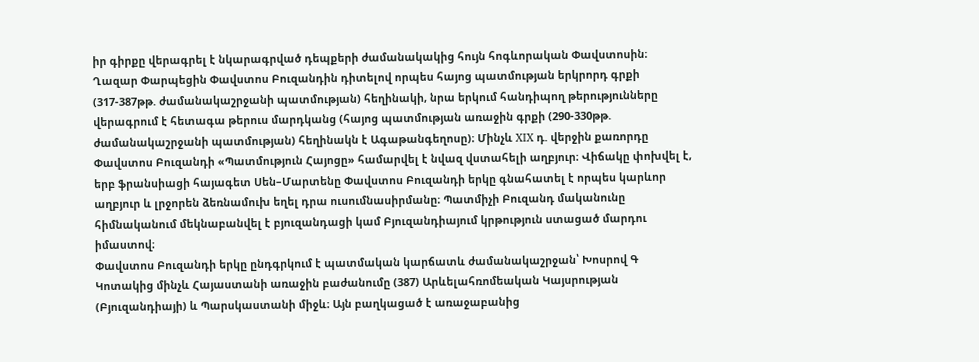իր գիրքը վերագրել է նկարագրված դեպքերի ժամանակակից հույն հոգևորական Փավստոսին։ Ղազար Փարպեցին Փավստոս Բուզանդին դիտելով որպես հայոց պատմության երկրորդ գրքի (317-387թթ. ժամանակաշրջանի պատմության) հեղինակի, նրա երկում հանդիպող թերությունները վերագրում է հետագա թերուս մարդկանց (հայոց պատմության առաջին գրքի (290-330թթ. ժամանակաշրջանի պատմության) հեղինակն է Ագաթանգեղոսը)։ Մինչև XIX դ. վերջին քառորդը Փավստոս Բուզանդի «Պատմություն Հայոցը» համարվել է նվազ վստահելի աղբյուր։ Վիճակը փոխվել է, երբ ֆրանսիացի հայագետ Սեն–Մարտենը Փավստոս Բուզանդի երկը գնահատել է որպես կարևոր աղբյուր և լրջորեն ձեռնամուխ եղել դրա ուսումնասիրմանը։ Պատմիչի Բուզանդ մականունը հիմնականում մեկնաբանվել է բյուզանդացի կամ Բյուզանդիայում կրթություն ստացած մարդու իմաստով։
Փավստոս Բուզանդի երկը ընդգրկում է պատմական կարճատև ժամանակաշրջան՝ Խոսրով Գ Կոտակից մինչև Հայաստանի առաջին բաժանումը (387) Արևելահռոմեական Կայսրության (Բյուզանդիայի) և Պարսկաստանի միջև։ Այն բաղկացած է առաջաբանից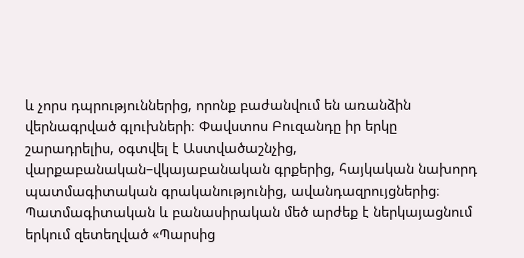և չորս դպրություններից, որոնք բաժանվում են առանձին վերնագրված գլուխների։ Փավստոս Բուզանդը իր երկը շարադրելիս, օգտվել է Աստվածաշնչից, վարքաբանական–վկայաբանական գրքերից, հայկական նախորդ պատմագիտական գրականությունից, ավանդազրույցներից։ Պատմագիտական և բանասիրական մեծ արժեք է ներկայացնում երկում զետեղված «Պարսից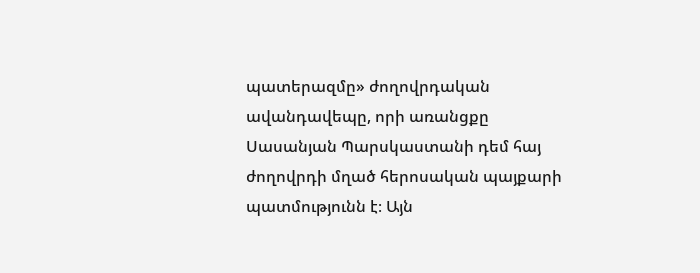պատերազմը» ժողովրդական ավանդավեպը, որի առանցքը Սասանյան Պարսկաստանի դեմ հայ ժողովրդի մղած հերոսական պայքարի պատմությունն է։ Այն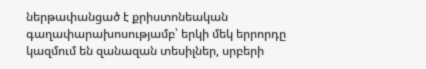ներթափանցած է քրիստոնեական գաղափարախոսությամբ՝ երկի մեկ երրորդը կազմում են զանազան տեսիլներ, սրբերի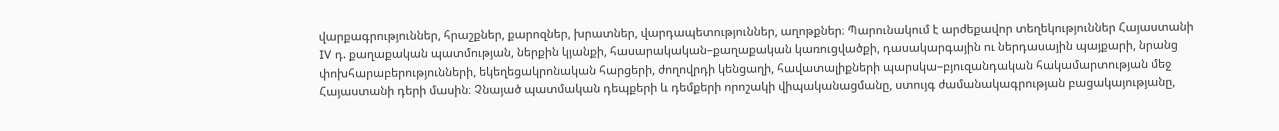վարքագրություններ, հրաշքներ, քարոզներ, խրատներ, վարդապետություններ, աղոթքներ։ Պարունակում է արժեքավոր տեղեկություններ Հայաստանի IV դ. քաղաքական պատմության, ներքին կյանքի, հասարակական–քաղաքական կառուցվածքի, դասակարգային ու ներդասային պայքարի, նրանց փոխհարաբերությունների, եկեղեցակրոնական հարցերի, ժողովրդի կենցաղի, հավատալիքների պարսկա–բյուզանդական հակամարտության մեջ Հայաստանի դերի մասին։ Չնայած պատմական դեպքերի և դեմքերի որոշակի վիպականացմանը, ստույգ ժամանակագրության բացակայությանը,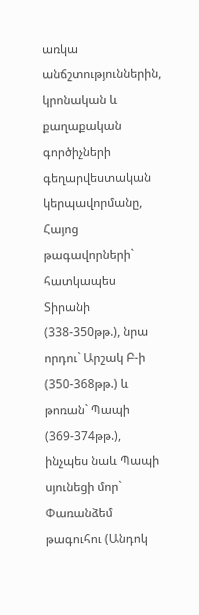առկա անճշտություններին, կրոնական և քաղաքական գործիչների գեղարվեստական կերպավորմանը, Հայոց թագավորների` հատկապես Տիրանի (338-350թթ.), նրա որդու` Արշակ Բ-ի (350-368թթ.) և թոռան` Պապի (369-374թթ.), ինչպես նաև Պապի սյունեցի մոր` Փառանձեմ թագուհու (Անդոկ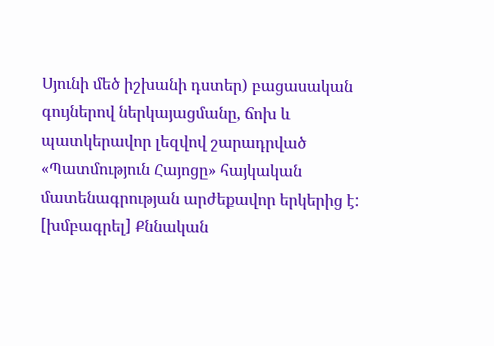Սյունի մեծ իշխանի դստեր) բացասական գույներով ներկայացմանը, ճոխ և պատկերավոր լեզվով շարադրված «Պատմություն Հայոցը» հայկական մատենագրության արժեքավոր երկերից է:
[խմբագրել] Քննական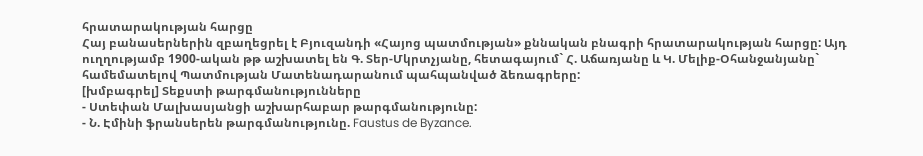հրատարակության հարցը
Հայ բանասերներին զբաղեցրել է Բյուզանդի «Հայոց պատմության» քննական բնագրի հրատարակության հարցը: Այդ ուղղությամբ 1900-ական թթ աշխատել են Գ. Տեր-Մկրտչյանը, հետագայում` Հ. Աճառյանը և Կ. Մելիք-Օհանջանյանը` համեմատելով Պատմության Մատենադարանում պահպանված ձեռագրերը:
[խմբագրել] Տեքստի թարգմանությունները
- Ստեփան Մալխասյանցի աշխարհաբար թարգմանությունը:
- Ն. Էմինի ֆրանսերեն թարգմանությունը. Faustus de Byzance.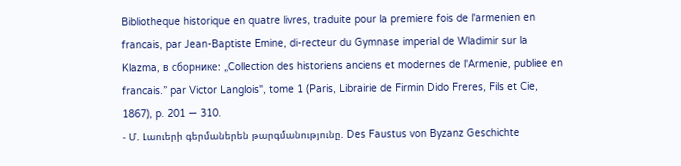Bibliotheque historique en quatre livres, traduite pour la premiere fois de l'armenien en francais, par Jean-Baptiste Emine, di-recteur du Gymnase imperial de Wladimir sur la Klazma, в сборнике: „Collection des historiens anciens et modernes de l'Armenie, publiee en francais.” par Victor Langlois", tome 1 (Paris, Librairie de Firmin Dido Freres, Fils et Cie, 1867), p. 201 — 310.
- Մ. Լաուերի գերմաներեն թարգմանությունը. Des Faustus von Byzanz Geschichte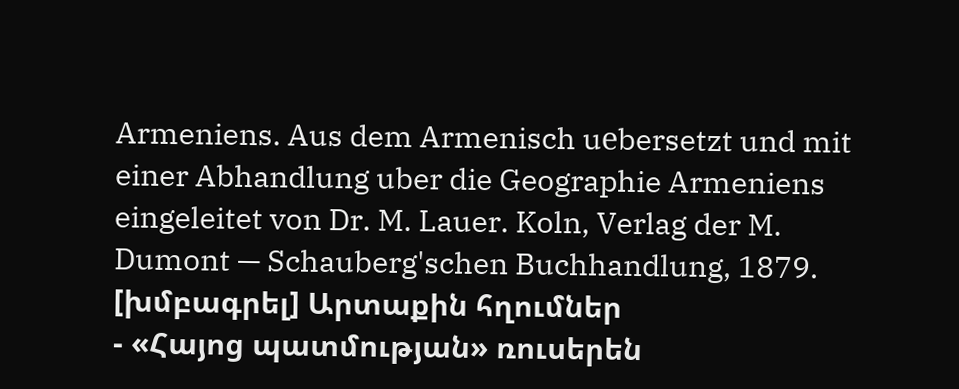Armeniens. Aus dem Armenisch uеbersetzt und mit einer Abhandlung uber die Geographie Armeniens eingeleitet von Dr. M. Lauer. Koln, Verlag der M. Dumont — Schauberg'schen Buchhandlung, 1879.
[խմբագրել] Արտաքին հղումներ
- «Հայոց պատմության» ռուսերեն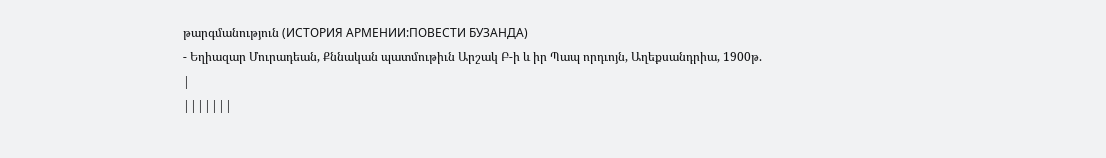թարգմանություն (ИСТОРИЯ АРМЕНИИ:ПОВЕСТИ БУЗАНДА)
- Եղիազար Մուրադեան, Քննական պատմութիւն Արշակ Բ-ի և իր Պապ որդւոյն, Աղեքսանդրիա, 1900թ.
|
|||||||